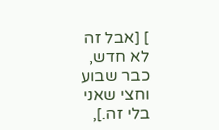] [אבל זה לא חדש, כבר שבוע וחצי שאני בלי זה.],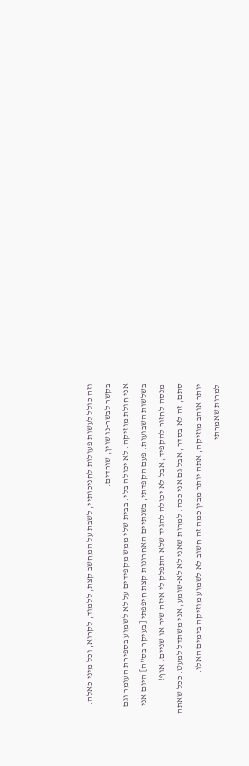וזה כולל לעשות פעולות לחניכותיי, לשבת על המחשב קצת, ללמוד, לקרוא, וכל מיני כאלה. בקשר לבשר-נו שוין, שורדים.
אני חולת מוזיקה. לא יכולה בלי. בבית שלי ממש מקפידים על לא לשמוע בספירת העומר וגם בשלשות השבועות. פעם הקפדתי, בשנתיים האחרונות קצת חיפפתי [בעיקר בס"ה] היום אני מנסה לחזור להקפיד, אבל לא יכולה להגיד שלא התפלק לי איזה שיר או שניים. אוף!
סתם, זה לא בסדר, אבל גם אני ככה. למרות שאני לא לא-שומע, אני משתדל למעט. ככל שאתה יותר אוהב מוזיקה, אתה יותר מבין כמה זה חשוב לא לשמוע מוזיקה בימים האלו.
למרות שאמרתי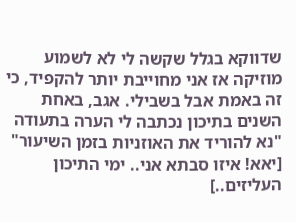שדווקא בגלל שקשה לי לא לשמוע מוזיקה אז אני מחוייבת יותר להקפיד, כי זה באמת אבל בשבילי. אגב, באחת השנים בתיכון נכתבה לי הערה בתעודה "נא להוריד את האוזניות בזמן השיעור" [יאא! איזו סבתא אני.. ימי התיכון העליזים..]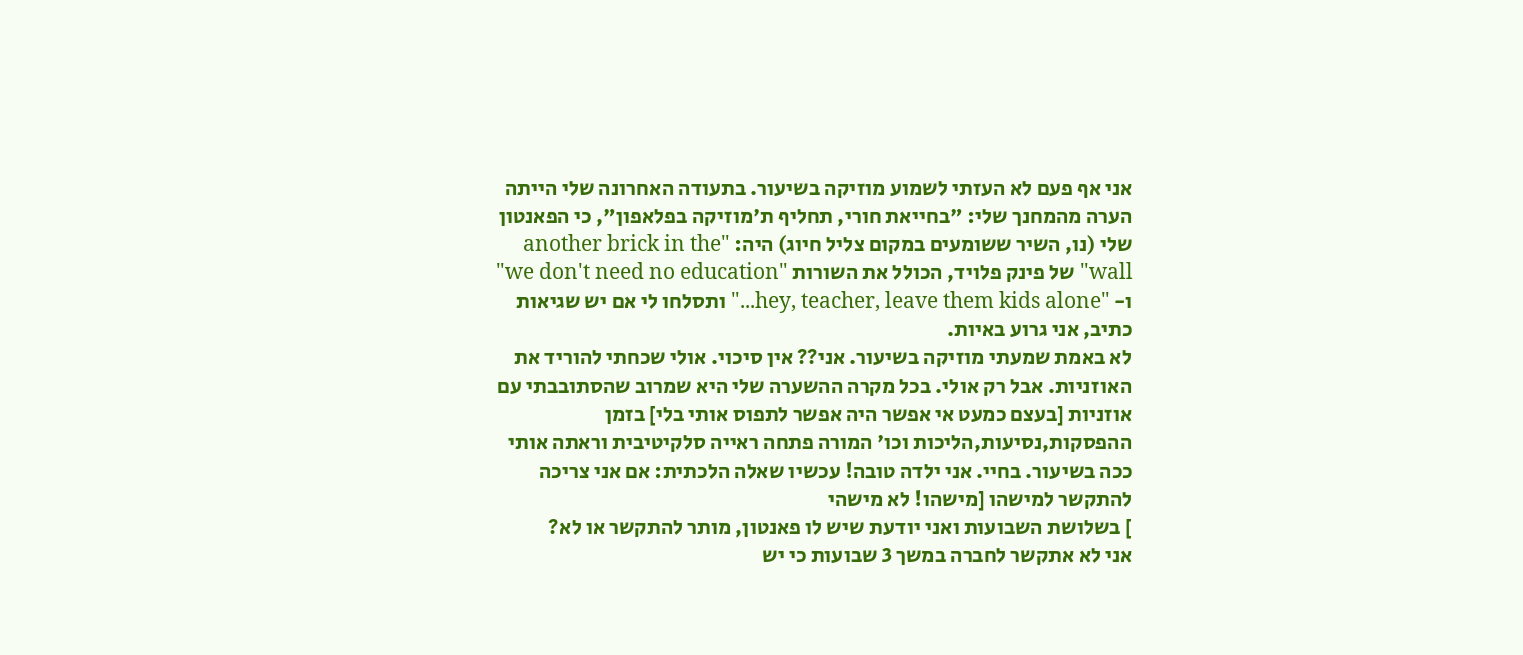אני אף פעם לא העזתי לשמוע מוזיקה בשיעור. בתעודה האחרונה שלי הייתה הערה מהמחנך שלי: "בחייאת חורי, תחליף ת'מוזיקה בפלאפון", כי הפאנטון שלי (נו, השיר ששומעים במקום צליל חיוג) היה: "another brick in the wall" של פינק פלויד, הכולל את השורות "we don't need no education" ו- "hey, teacher, leave them kids alone..." ותסלחו לי אם יש שגיאות כתיב, אני גרוע באיות.
לא באמת שמעתי מוזיקה בשיעור. אני?? אין סיכוי. אולי שכחתי להוריד את האוזניות. אבל רק אולי. בכל מקרה ההשערה שלי היא שמרוב שהסתובבתי עם אוזניות [בעצם כמעט אי אפשר היה אפשר לתפוס אותי בלי] בזמן ההפסקות,נסיעות,הליכות וכו' המורה פתחה ראייה סלקיטיבית וראתה אותי ככה בשיעור. בחיי. אני ילדה טובה! עכשיו שאלה הלכתית: אם אני צריכה להתקשר למישהו [מישהו! לא מישהי
] בשלושת השבועות ואני יודעת שיש לו פאנטון, מותר להתקשר או לא?
אני לא אתקשר לחברה במשך 3 שבועות כי יש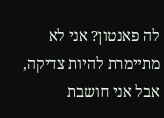לה פאנטון? אני לא מתיימרת להיות צדיקה, אבל אני חושבת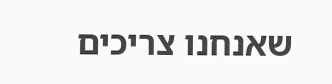שאנחנו צריכים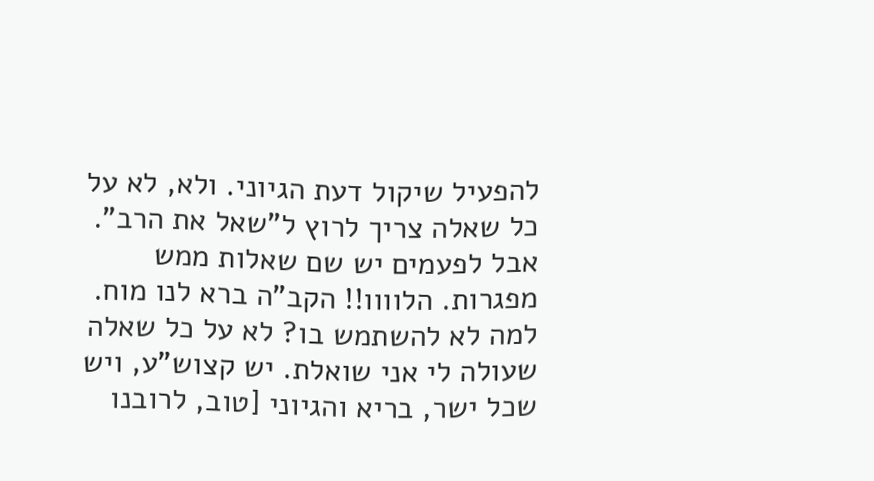להפעיל שיקול דעת הגיוני. ולא, לא על כל שאלה צריך לרוץ ל"שאל את הרב".
אבל לפעמים יש שם שאלות ממש מפגרות. הלוווו!! הקב"ה ברא לנו מוח. למה לא להשתמש בו? לא על כל שאלה שעולה לי אני שואלת. יש קצוש"ע, ויש שכל ישר, בריא והגיוני [טוב, לרובנו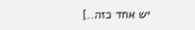יש אחד כזה..]